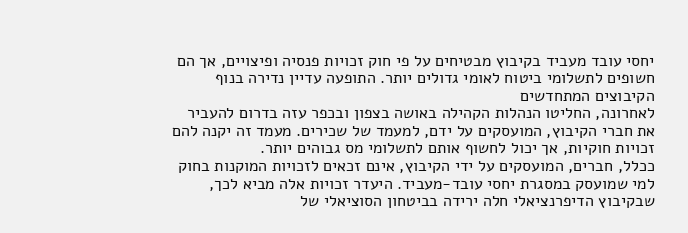יחסי עובד מעביד בקיבוץ מבטיחים על פי חוק זכויות פנסיה ופיצויים, אך הם חשופים לתשלומי ביטוח לאומי גדולים יותר. התופעה עדיין נדירה בנוף הקיבוצים המתחדשים
לאחרונה, החליטו הנהלות הקהילה באושה בצפון ובכפר עזה בדרום להעביר את חברי הקיבוץ, המועסקים על ידם, למעמד של שכירים. מעמד זה יקנה להם זכויות חוקיות, אך יכול לחשוף אותם לתשלומי מס גבוהים יותר.
ככלל, חברים, המועסקים על ידי הקיבוץ, אינם זכאים לזכויות המוקנות בחוק למי שמועסק במסגרת יחסי עובד-מעביד. היעדר זכויות אלה מביא לכך, שבקיבוץ הדיפרנציאלי חלה ירידה בביטחון הסוציאלי של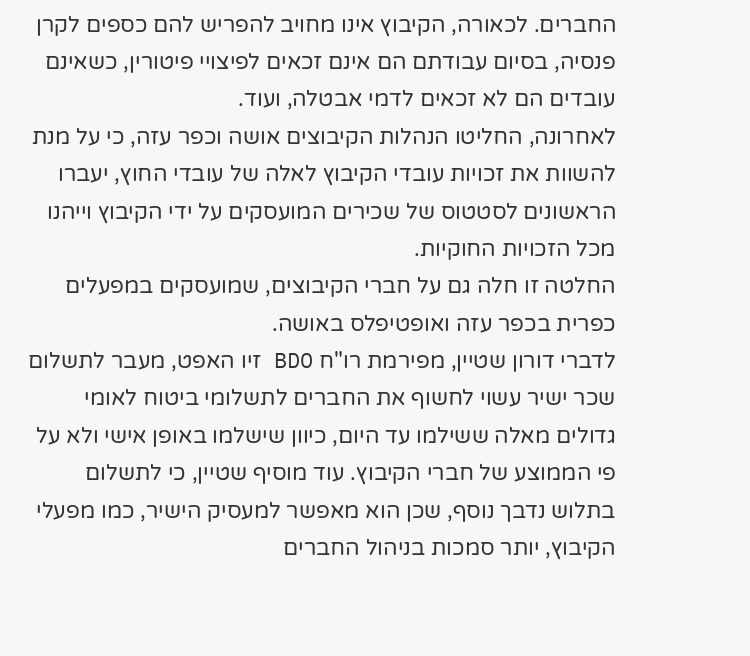החברים. לכאורה, הקיבוץ אינו מחויב להפריש להם כספים לקרן פנסיה, בסיום עבודתם הם אינם זכאים לפיצויי פיטורין, כשאינם עובדים הם לא זכאים לדמי אבטלה, ועוד.
לאחרונה, החליטו הנהלות הקיבוצים אושה וכפר עזה, כי על מנת להשוות את זכויות עובדי הקיבוץ לאלה של עובדי החוץ, יעברו הראשונים לסטטוס של שכירים המועסקים על ידי הקיבוץ וייהנו מכל הזכויות החוקיות.
החלטה זו חלה גם על חברי הקיבוצים, שמועסקים במפעלים כפרית בכפר עזה ואופטיפלס באושה.
לדברי דורון שטיין, מפירמת רו"ח BDO זיו האפט, מעבר לתשלום שכר ישיר עשוי לחשוף את החברים לתשלומי ביטוח לאומי גדולים מאלה ששילמו עד היום, כיוון שישלמו באופן אישי ולא על פי הממוצע של חברי הקיבוץ. עוד מוסיף שטיין, כי לתשלום בתלוש נדבך נוסף, שכן הוא מאפשר למעסיק הישיר, כמו מפעלי הקיבוץ, יותר סמכות בניהול החברים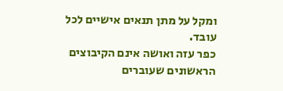ומקל על מתן תנאים אישיים לכל עובד.
כפר עזה ואושה אינם הקיבוצים הראשונים שעוברים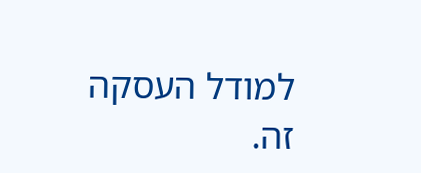למודל העסקה זה.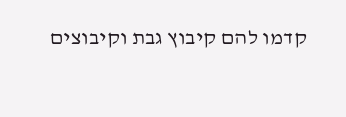קדמו להם קיבוץ גבת וקיבוצים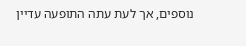נוספים, אך לעת עתה התופעה עדיין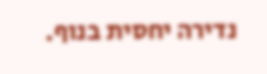נדירה יחסית בנוף.